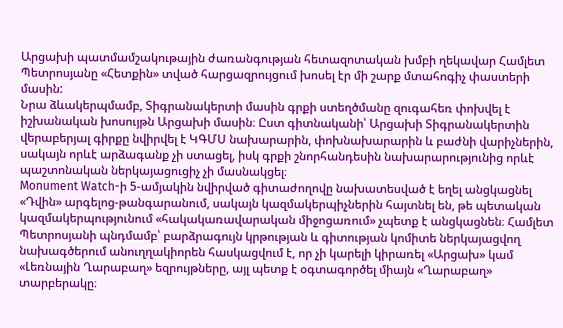Արցախի պատմամշակութային ժառանգության հետազոտական խմբի ղեկավար Համլետ Պետրոսյանը «Հետքին» տված հարցազրույցում խոսել էր մի շարք մտահոգիչ փաստերի մասին:
Նրա ձևակերպմամբ, Տիգրանակերտի մասին գրքի ստեղծմանը զուգահեռ փոխվել է իշխանական խոսույթն Արցախի մասին։ Ըստ գիտնականի՝ Արցախի Տիգրանակերտին վերաբերյալ գիրքը նվիրվել է ԿԳՄՍ նախարարին, փոխնախարարին և բաժնի վարիչներին, սակայն որևէ արձագանք չի ստացել, իսկ գրքի շնորհանդեսին նախարարությունից որևէ պաշտոնական ներկայացուցիչ չի մասնակցել։
Monument Watch-ի 5-ամյակին նվիրված գիտաժողովը նախատեսված է եղել անցկացնել «Դվին» արգելոց-թանգարանում, սակայն կազմակերպիչներին հայտնել են, թե պետական կազմակերպությունում «հակակառավարական միջոցառում» չպետք է անցկացնեն։ Համլետ Պետրոսյանի պնդմամբ՝ բարձրագույն կրթության և գիտության կոմիտե ներկայացվող նախագծերում անուղղակիորեն հասկացվում է, որ չի կարելի կիրառել «Արցախ» կամ «Լեռնային Ղարաբաղ» եզրույթները, այլ պետք է օգտագործել միայն «Ղարաբաղ» տարբերակը։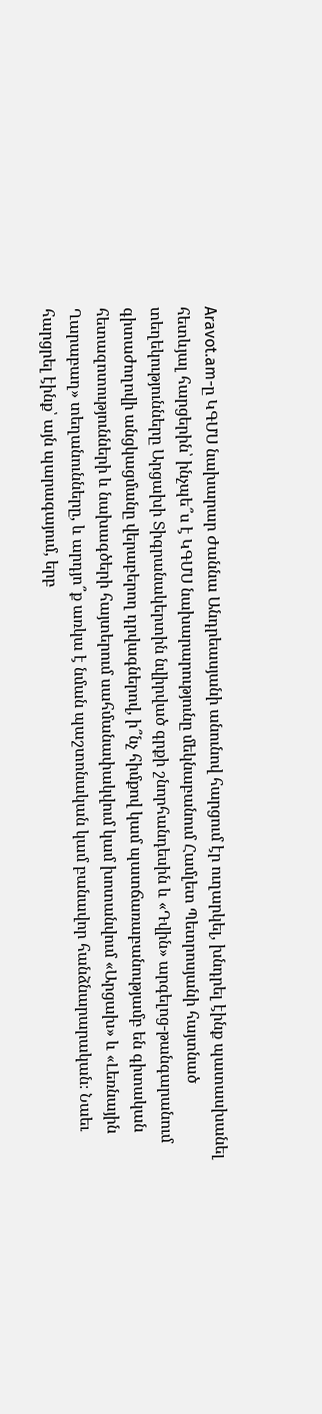Aravot.am-ը ԿԳՄՍ նախարար Ժաննա Անդրեասյանի անունով հարցում էր ուղարկել, խնդրել էինք պատասխանել հետևյալ հարցերին՝ ինչպե՞ս է ԿԳՄՍ նախարարությունը մեկնաբանում Համլետ Պետրոսյանի հայտնած տեղեկությունները Արցախի Տիգրանակերտին նվիրված գրքի շնորհանդեսին և «Դվին» արգելոց-թանգարանում գիտաժողովի անցկացմանը վերաբերող դրվագներով, ի՞նչ հիմքով կամ պատճառաբանությամբ են գիտական հետազոտությունների և նախագծերի հայտերում սահմանափակվում կամ խոտանվում «Արցախ» և «Լեռնային Ղարաբաղ» տեղանունները, և արդյո՞ք առկա է նման պաշտոնական կամ բանավոր հանձնարարական։ Նաեւ հարցրել էինք՝ այն պարագայում, երբ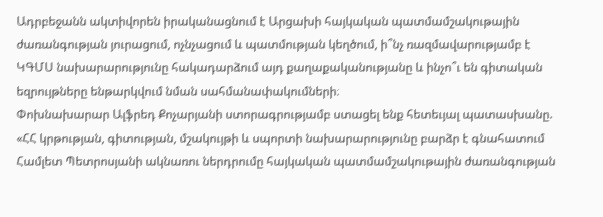Ադրբեջանն ակտիվորեն իրականացնում է Արցախի հայկական պատմամշակութային ժառանգության յուրացում, ոչնչացում և պատմության կեղծում, ի՞նչ ռազմավարությամբ է ԿԳՄՍ նախարարությունը հակադարձում այդ քաղաքականությանը և ինչո՞ւ են գիտական եզրույթները ենթարկվում նման սահմանափակումների։
Փոխնախարար Ալֆրեդ Քոչարյանի ստորագրությամբ ստացել ենք հետեւյալ պատասխանը. «ՀՀ կրթության, գիտության, մշակույթի և սպորտի նախարարությունը բարձր է գնահատում Համլետ Պետրոսյանի ակնառու ներդրումը հայկական պատմամշակութային ժառանգության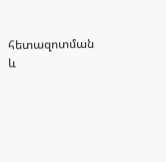հետազոտման և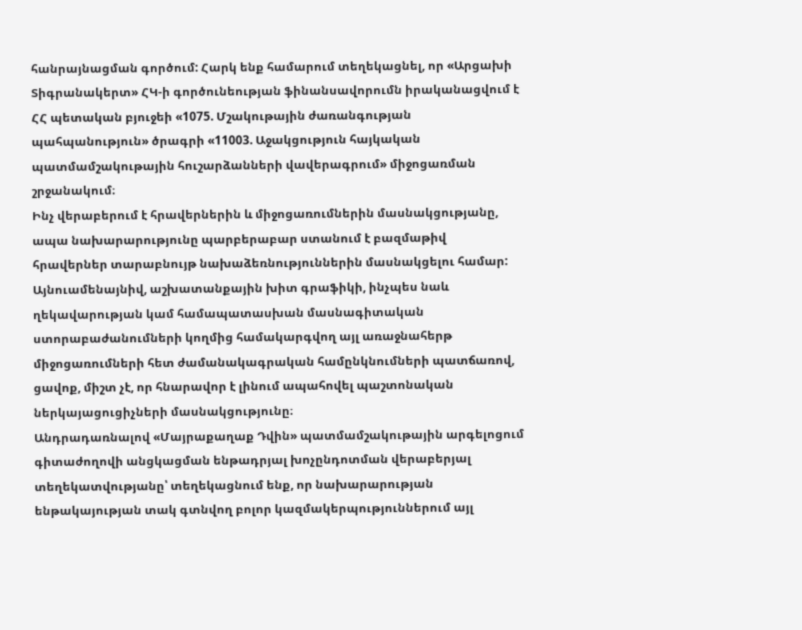հանրայնացման գործում: Հարկ ենք համարում տեղեկացնել, որ «Արցախի Տիգրանակերտ» ՀԿ-ի գործունեության ֆինանսավորումն իրականացվում է ՀՀ պետական բյուջեի «1075. Մշակութային ժառանգության պահպանություն» ծրագրի «11003. Աջակցություն հայկական պատմամշակութային հուշարձանների վավերագրում» միջոցառման շրջանակում։
Ինչ վերաբերում է հրավերներին և միջոցառումներին մասնակցությանը, ապա նախարարությունը պարբերաբար ստանում է բազմաթիվ հրավերներ տարաբնույթ նախաձեռնություններին մասնակցելու համար: Այնուամենայնիվ, աշխատանքային խիտ գրաֆիկի, ինչպես նաև ղեկավարության կամ համապատասխան մասնագիտական ստորաբաժանումների կողմից համակարգվող այլ առաջնահերթ միջոցառումների հետ ժամանակագրական համընկնումների պատճառով, ցավոք, միշտ չէ, որ հնարավոր է լինում ապահովել պաշտոնական ներկայացուցիչների մասնակցությունը։
Անդրադառնալով «Մայրաքաղաք Դվին» պատմամշակութային արգելոցում գիտաժողովի անցկացման ենթադրյալ խոչընդոտման վերաբերյալ տեղեկատվությանը՝ տեղեկացնում ենք, որ նախարարության ենթակայության տակ գտնվող բոլոր կազմակերպություններում այլ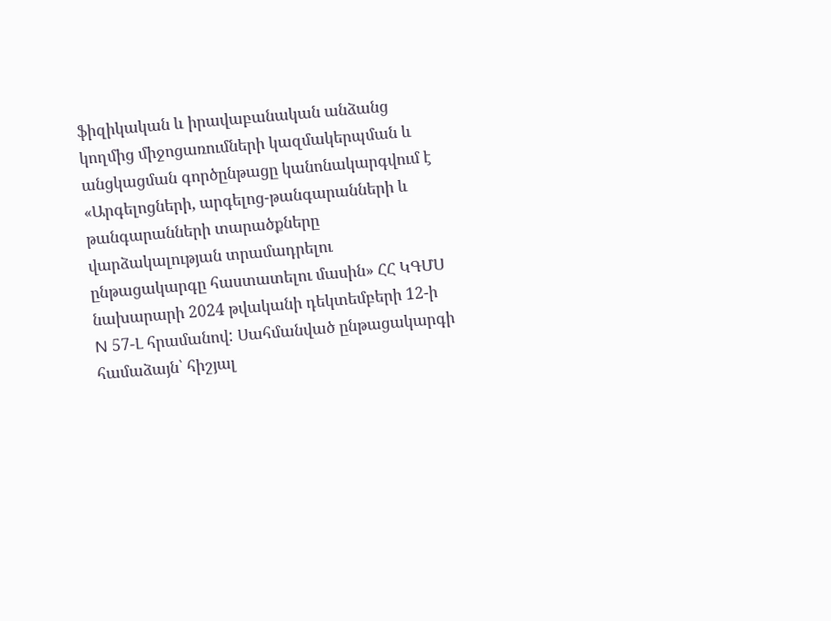ֆիզիկական և իրավաբանական անձանց կողմից միջոցառումների կազմակերպման և անցկացման գործընթացը կանոնակարգվում է «Արգելոցների, արգելոց-թանգարանների և թանգարանների տարածքները վարձակալության տրամադրելու ընթացակարգը հաստատելու մասին» ՀՀ ԿԳՄՍ նախարարի 2024 թվականի դեկտեմբերի 12-ի N 57-Լ հրամանով: Սահմանված ընթացակարգի համաձայն՝ հիշյալ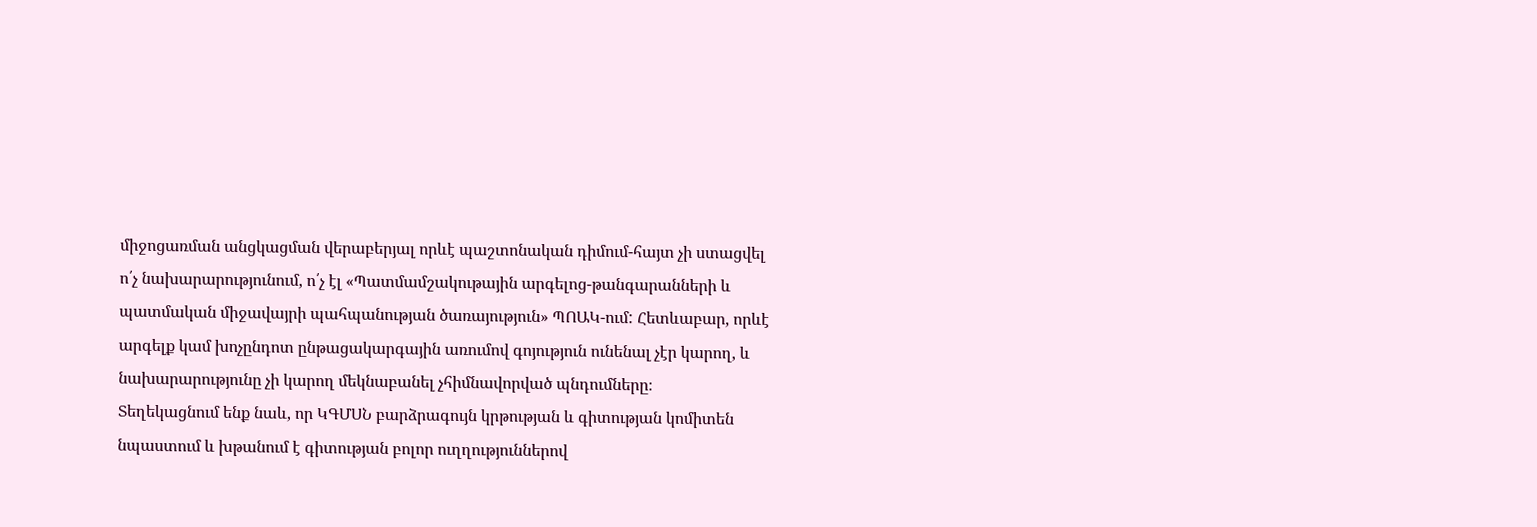միջոցառման անցկացման վերաբերյալ որևէ պաշտոնական դիմում-հայտ չի ստացվել ո՛չ նախարարությունում, ո՛չ էլ «Պատմամշակութային արգելոց-թանգարանների և պատմական միջավայրի պահպանության ծառայություն» ՊՈԱԿ-ում: Հետևաբար, որևէ արգելք կամ խոչընդոտ ընթացակարգային առումով գոյություն ունենալ չէր կարող, և նախարարությունը չի կարող մեկնաբանել չհիմնավորված պնդումները։
Տեղեկացնում ենք նաև, որ ԿԳՄՍՆ բարձրագույն կրթության և գիտության կոմիտեն նպաստում և խթանում է գիտության բոլոր ուղղություններով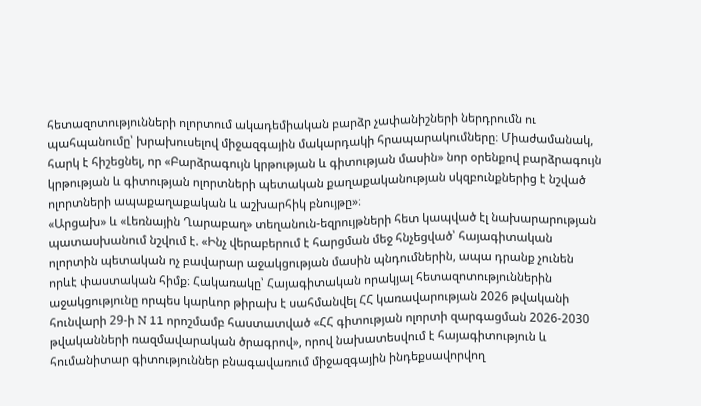հետազոտությունների ոլորտում ակադեմիական բարձր չափանիշների ներդրումն ու պահպանումը՝ խրախուսելով միջազգային մակարդակի հրապարակումները։ Միաժամանակ, հարկ է հիշեցնել, որ «Բարձրագույն կրթության և գիտության մասին» նոր օրենքով բարձրագույն կրթության և գիտության ոլորտների պետական քաղաքականության սկզբունքներից է նշված ոլորտների ապաքաղաքական և աշխարհիկ բնույթը»։
«Արցախ» և «Լեռնային Ղարաբաղ» տեղանուն-եզրույթների հետ կապված էլ նախարարության պատասխանում նշվում է. «Ինչ վերաբերում է հարցման մեջ հնչեցված՝ հայագիտական ոլորտին պետական ոչ բավարար աջակցության մասին պնդումներին, ապա դրանք չունեն որևէ փաստական հիմք։ Հակառակը՝ Հայագիտական որակյալ հետազոտություններին աջակցությունը որպես կարևոր թիրախ է սահմանվել ՀՀ կառավարության 2026 թվականի հունվարի 29-ի N 11 որոշմամբ հաստատված «ՀՀ գիտության ոլորտի զարգացման 2026-2030 թվականների ռազմավարական ծրագրով», որով նախատեսվում է հայագիտություն և հումանիտար գիտություններ բնագավառում միջազգային ինդեքսավորվող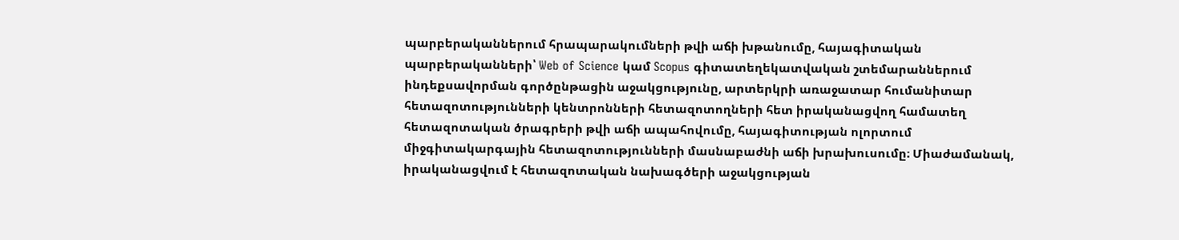պարբերականներում հրապարակումների թվի աճի խթանումը, հայագիտական պարբերականների՝ Web of Science կամ Scopus գիտատեղեկատվական շտեմարաններում ինդեքսավորման գործընթացին աջակցությունը, արտերկրի առաջատար հումանիտար հետազոտությունների կենտրոնների հետազոտողների հետ իրականացվող համատեղ հետազոտական ծրագրերի թվի աճի ապահովումը, հայագիտության ոլորտում միջգիտակարգային հետազոտությունների մասնաբաժնի աճի խրախուսումը։ Միաժամանակ, իրականացվում է հետազոտական նախագծերի աջակցության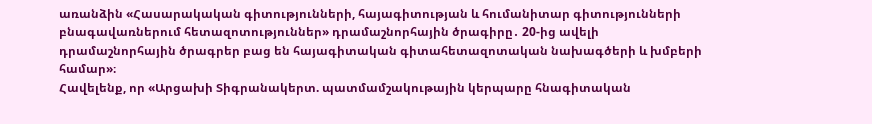առանձին «Հասարակական գիտությունների, հայագիտության և հումանիտար գիտությունների բնագավառներում հետազոտություններ» դրամաշնորհային ծրագիրը․ 20-ից ավելի դրամաշնորհային ծրագրեր բաց են հայագիտական գիտահետազոտական նախագծերի և խմբերի համար»։
Հավելենք, որ «Արցախի Տիգրանակերտ. պատմամշակութային կերպարը հնագիտական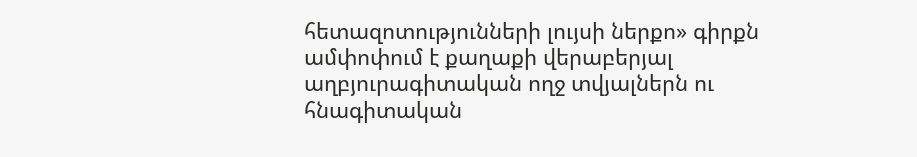հետազոտությունների լույսի ներքո» գիրքն ամփոփում է քաղաքի վերաբերյալ աղբյուրագիտական ողջ տվյալներն ու հնագիտական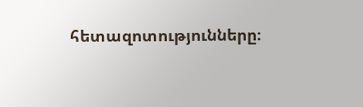հետազոտությունները։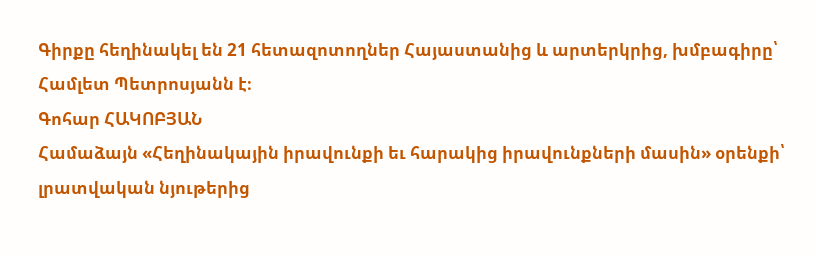Գիրքը հեղինակել են 21 հետազոտողներ Հայաստանից և արտերկրից, խմբագիրը՝ Համլետ Պետրոսյանն է։
Գոհար ՀԱԿՈԲՅԱՆ
Համաձայն «Հեղինակային իրավունքի եւ հարակից իրավունքների մասին» օրենքի՝ լրատվական նյութերից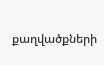քաղվածքների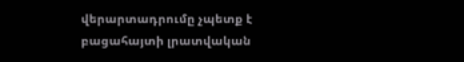վերարտադրումը չպետք է բացահայտի լրատվական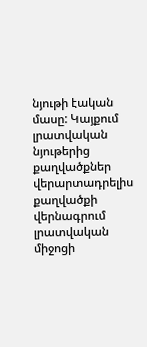նյութի էական մասը: Կայքում լրատվական նյութերից քաղվածքներ վերարտադրելիս քաղվածքի վերնագրում լրատվական միջոցի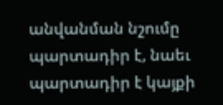անվանման նշումը պարտադիր է, նաեւ պարտադիր է կայքի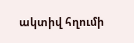ակտիվ հղումի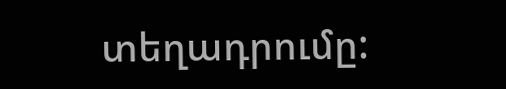տեղադրումը: